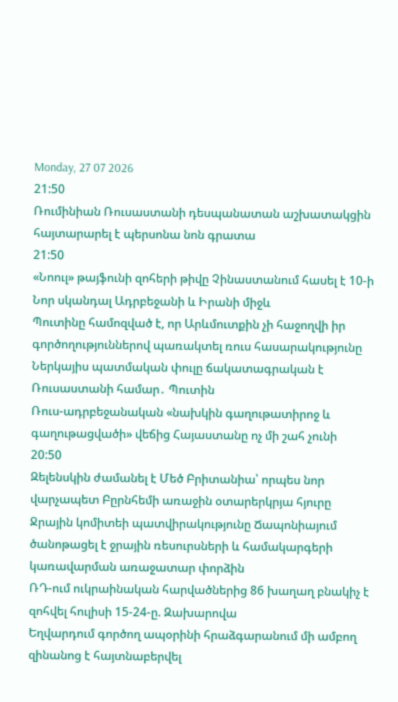Monday, 27 07 2026
21:50
Ռումինիան Ռուսաստանի դեսպանատան աշխատակցին հայտարարել է պերսոնա նոն գրատա
21:50
«Նոուլ» թայֆունի զոհերի թիվը Չինաստանում հասել է 10-ի
Նոր սկանդալ Ադրբեջանի և Իրանի միջև
Պուտինը համոզված է, որ Արևմուտքին չի հաջողվի իր գործողություններով պառակտել ռուս հասարակությունը
Ներկայիս պատմական փուլը ճակատագրական է Ռուսաստանի համար․ Պուտին
Ռուս-ադրբեջանական «նախկին գաղութատիրոջ և գաղութացվածի» վեճից Հայաստանը ոչ մի շահ չունի
20:50
Զելենսկին ժամանել է Մեծ Բրիտանիա՝ որպես նոր վարչապետ Բըրնհեմի առաջին օտարերկրյա հյուրը
Ջրային կոմիտեի պատվիրակությունը Ճապոնիայում ծանոթացել է ջրային ռեսուրսների և համակարգերի կառավարման առաջատար փորձին
ՌԴ-ում ուկրաինական հարվածներից 86 խաղաղ բնակիչ է զոհվել հուլիսի 15-24-ը. Զախարովա
Եղվարդում գործող ապօրինի հրաձգարանում մի ամբող զինանոց է հայտնաբերվել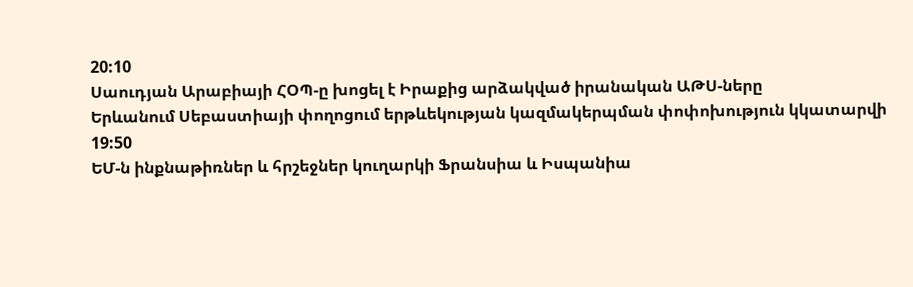20:10
Սաուդյան Արաբիայի ՀՕՊ-ը խոցել է Իրաքից արձակված իրանական ԱԹՍ-ները
Երևանում Սեբաստիայի փողոցում երթևեկության կազմակերպման փոփոխություն կկատարվի
19:50
ԵՄ-ն ինքնաթիռներ և հրշեջներ կուղարկի Ֆրանսիա և Իսպանիա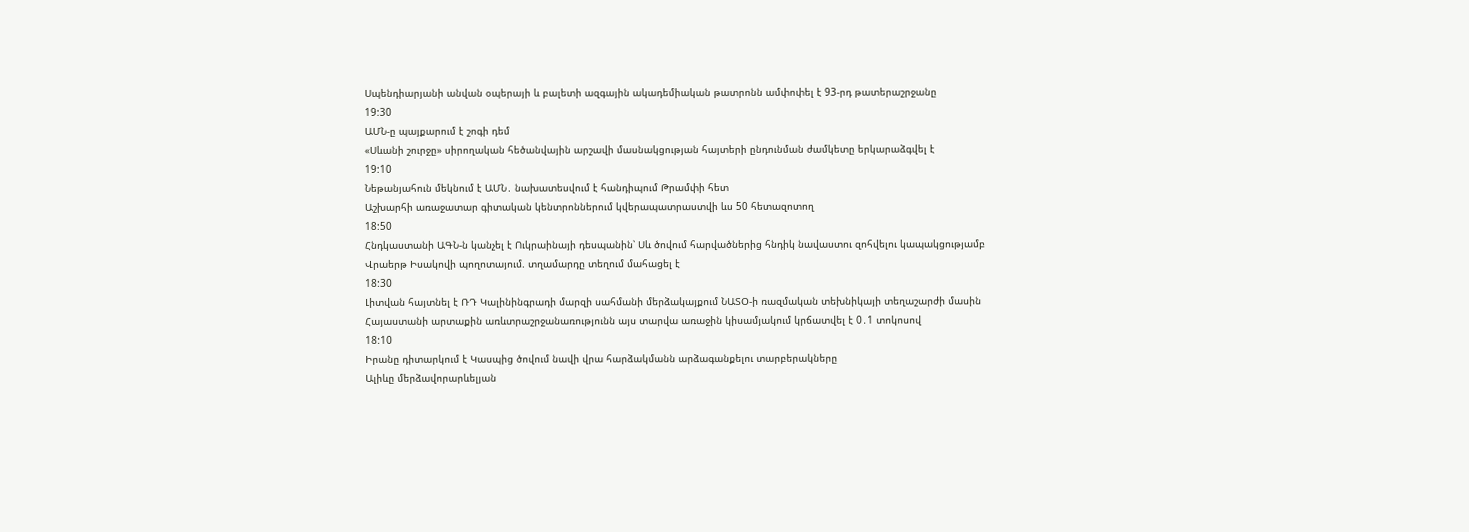Սպենդիարյանի անվան օպերայի և բալետի ազգային ակադեմիական թատրոնն ամփոփել է 93-րդ թատերաշրջանը
19:30
ԱՄՆ-ը պայքարում է շոգի դեմ
«Սևանի շուրջը» սիրողական հեծանվային արշավի մասնակցության հայտերի ընդունման ժամկետը երկարաձգվել է
19:10
Նեթանյահուն մեկնում է ԱՄՆ․ նախատեսվում է հանդիպում Թրամփի հետ
Աշխարհի առաջատար գիտական կենտրոններում կվերապատրաստվի ևս 50 հետազոտող
18:50
Հնդկաստանի ԱԳՆ-ն կանչել է Ուկրաինայի դեսպանին՝ Սև ծովում հարվածներից հնդիկ նավաստու զոհվելու կապակցությամբ
Վրաերթ Իսակովի պողոտայում. տղամարդը տեղում մահացել է
18:30
Լիտվան հայտնել է ՌԴ Կալինինգրադի մարզի սահմանի մերձակայքում ՆԱՏՕ-ի ռազմական տեխնիկայի տեղաշարժի մասին
Հայաստանի արտաքին առևտրաշրջանառությունն այս տարվա առաջին կիսամյակում կրճատվել է 0․1 տոկոսով
18:10
Իրանը դիտարկում է Կասպից ծովում նավի վրա հարձակմանն արձագանքելու տարբերակները
Ալիևը մերձավորարևելյան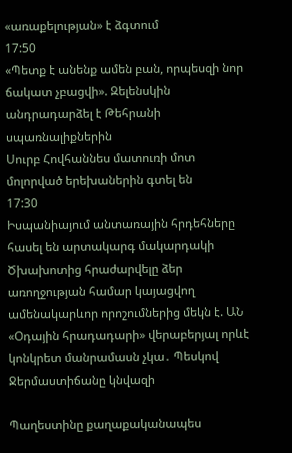«առաքելության» է ձգտում
17:50
«Պետք է անենք ամեն բան, որպեսզի նոր ճակատ չբացվի». Զելենսկին անդրադարձել է Թեհրանի սպառնալիքներին
Սուրբ Հովհաննես մատուռի մոտ մոլորված երեխաներին գտել են
17:30
Իսպանիայում անտառային հրդեհները հասել են արտակարգ մակարդակի
Ծխախոտից հրաժարվելը ձեր առողջության համար կայացվող ամենակարևոր որոշումներից մեկն է. ԱՆ
«Օդային հրադադարի» վերաբերյալ որևէ կոնկրետ մանրամասն չկա․ Պեսկով
Ջերմաստիճանը կնվազի

Պաղեստինը քաղաքականապես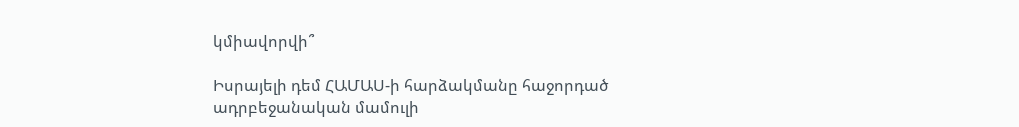կմիավորվի՞

Իսրայելի դեմ ՀԱՄԱՍ-ի հարձակմանը հաջորդած ադրբեջանական մամուլի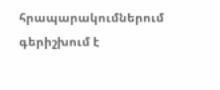հրապարակումներում գերիշխում է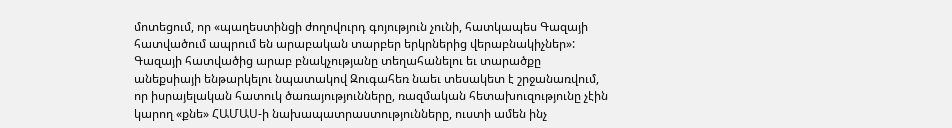մոտեցում, որ «պաղեստինցի ժողովուրդ գոյություն չունի, հատկապես Գազայի հատվածում ապրում են արաբական տարբեր երկրներից վերաբնակիչներ»: Գազայի հատվածից արաբ բնակչությանը տեղահանելու եւ տարածքը անեքսիայի ենթարկելու նպատակով Զուգահեռ նաեւ տեսակետ է շրջանառվում, որ իսրայելական հատուկ ծառայությունները, ռազմական հետախուզությունը չէին կարող «քնե» ՀԱՄԱՍ-ի նախապատրաստությունները, ուստի ամեն ինչ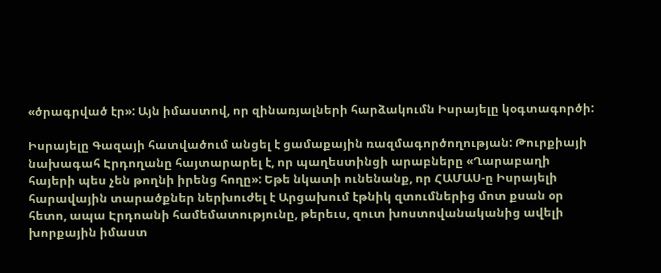«ծրագրված էր»: Այն իմաստով, որ զինառյալների հարձակումն Իսրայելը կօգտագործի:

Իսրայելը Գազայի հատվածում անցել է ցամաքային ռազմագործողության: Թուրքիայի նախագահ Էրդողանը հայտարարել է, որ պաղեստինցի արաբները «Ղարաբաղի հայերի պես չեն թողնի իրենց հողը»: Եթե նկատի ունենանք, որ ՀԱՄԱՍ-ը Իսրայելի հարավային տարածքներ ներխուժել է Արցախում էթնիկ զտումներից մոտ քսան օր հետո, ապա Էրդոանի համեմատությունը, թերեւս, զուտ խոստովանականից ավելի խորքային իմաստ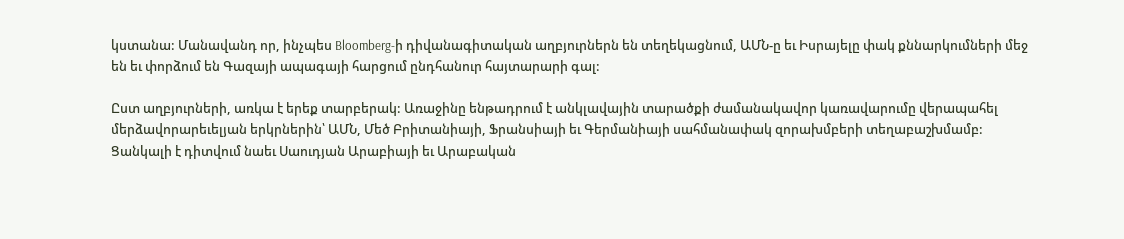կստանա: Մանավանդ որ, ինչպես Bloomberg-ի դիվանագիտական աղբյուրներն են տեղեկացնում, ԱՄՆ-ը եւ Իսրայելը փակ քննարկումների մեջ են եւ փորձում են Գազայի ապագայի հարցում ընդհանուր հայտարարի գալ:

Ըստ աղբյուրների, առկա է երեք տարբերակ: Առաջինը ենթադրում է անկլավային տարածքի ժամանակավոր կառավարումը վերապահել մերձավորարեւելյան երկրներին՝ ԱՄՆ, Մեծ Բրիտանիայի, Ֆրանսիայի եւ Գերմանիայի սահմանափակ զորախմբերի տեղաբաշխմամբ: Ցանկալի է դիտվում նաեւ Սաուդյան Արաբիայի եւ Արաբական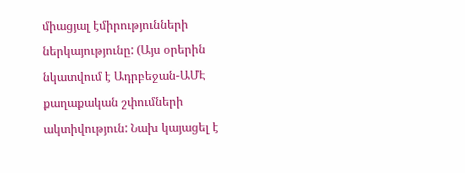միացյալ էմիրությունների ներկայությունը: (Այս օրերին նկատվում է Ադրբեջան-ԱՄԷ քաղաքական շփումների ակտիվություն: Նախ կայացել է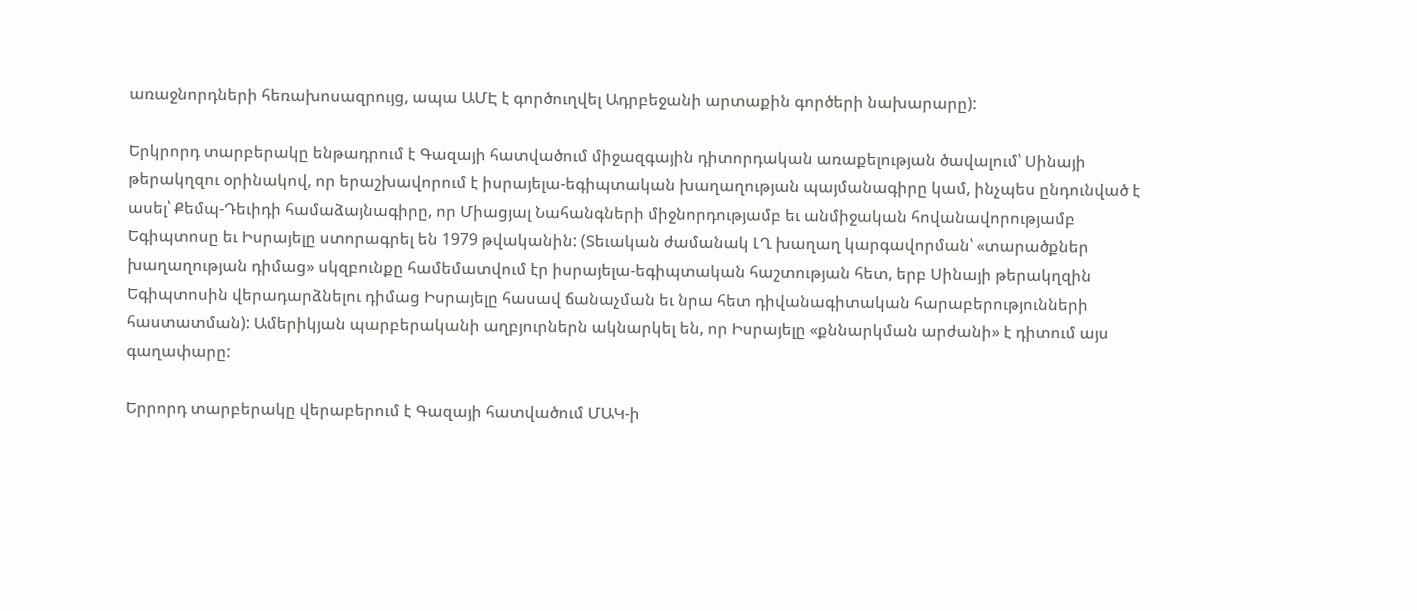առաջնորդների հեռախոսազրույց, ապա ԱՄԷ է գործուղվել Ադրբեջանի արտաքին գործերի նախարարը):

Երկրորդ տարբերակը ենթադրում է Գազայի հատվածում միջազգային դիտորդական առաքելության ծավալում՝ Սինայի թերակղզու օրինակով, որ երաշխավորում է իսրայելա-եգիպտական խաղաղության պայմանագիրը կամ, ինչպես ընդունված է ասել՝ Քեմպ-Դեւիդի համաձայնագիրը, որ Միացյալ Նահանգների միջնորդությամբ եւ անմիջական հովանավորությամբ Եգիպտոսը եւ Իսրայելը ստորագրել են 1979 թվականին: (Տեւական ժամանակ ԼՂ խաղաղ կարգավորման՝ «տարածքներ խաղաղության դիմաց» սկզբունքը համեմատվում էր իսրայելա-եգիպտական հաշտության հետ, երբ Սինայի թերակղզին Եգիպտոսին վերադարձնելու դիմաց Իսրայելը հասավ ճանաչման եւ նրա հետ դիվանագիտական հարաբերությունների հաստատման): Ամերիկյան պարբերականի աղբյուրներն ակնարկել են, որ Իսրայելը «քննարկման արժանի» է դիտում այս գաղափարը:

Երրորդ տարբերակը վերաբերում է Գազայի հատվածում ՄԱԿ-ի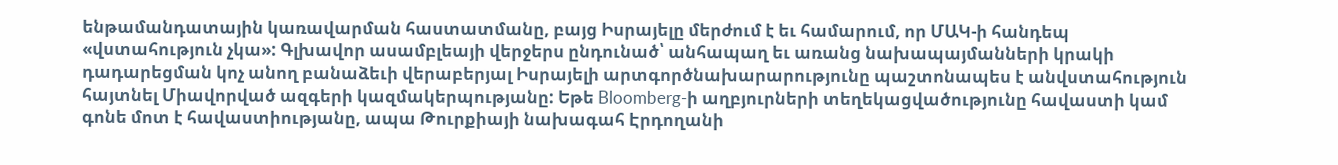ենթամանդատային կառավարման հաստատմանը, բայց Իսրայելը մերժում է եւ համարում, որ ՄԱԿ-ի հանդեպ «վստահություն չկա»: Գլխավոր ասամբլեայի վերջերս ընդունած՝ անհապաղ եւ առանց նախապայմանների կրակի դադարեցման կոչ անող բանաձեւի վերաբերյալ Իսրայելի արտգործնախարարությունը պաշտոնապես է անվստահություն հայտնել Միավորված ազգերի կազմակերպությանը: Եթե Bloomberg-ի աղբյուրների տեղեկացվածությունը հավաստի կամ գոնե մոտ է հավաստիությանը, ապա Թուրքիայի նախագահ Էրդողանի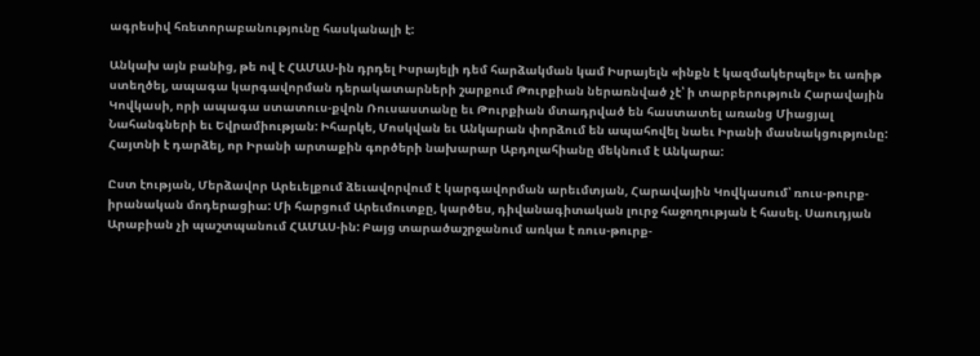ագրեսիվ հռետորաբանությունը հասկանալի է:

Անկախ այն բանից, թե ով է ՀԱՄԱՍ-ին դրդել Իսրայելի դեմ հարձակման կամ Իսրայելն «ինքն է կազմակերպել» եւ առիթ ստեղծել, ապագա կարգավորման դերակատարների շարքում Թուրքիան ներառնված չէ՝ ի տարբերություն Հարավային Կովկասի, որի ապագա ստատուս-քվոն Ռուսաստանը եւ Թուրքիան մտադրված են հաստատել առանց Միացյալ Նահանգների եւ Եվրամիության: Իհարկե, Մոսկվան եւ Անկարան փորձում են ապահովել նաեւ Իրանի մասնակցությունը: Հայտնի է դարձել, որ Իրանի արտաքին գործերի նախարար Աբդոլահիանը մեկնում է Անկարա:

Ըստ էության, Մերձավոր Արեւելքում ձեւավորվում է կարգավորման արեւմտյան, Հարավային Կովկասում՝ ռուս-թուրք-իրանական մոդերացիա: Մի հարցում Արեւմուտքը, կարծես, դիվանագիտական լուրջ հաջողության է հասել. Սաուդյան Արաբիան չի պաշտպանում ՀԱՄԱՍ-ին: Բայց տարածաշրջանում առկա է ռուս-թուրք-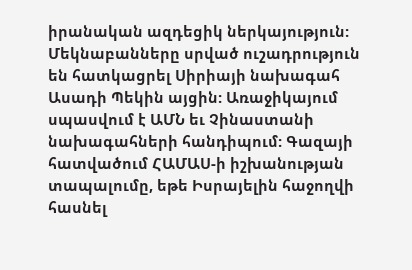իրանական ազդեցիկ ներկայություն: Մեկնաբանները սրված ուշադրություն են հատկացրել Սիրիայի նախագահ Ասադի Պեկին այցին: Առաջիկայում սպասվում է ԱՄՆ եւ Չինաստանի նախագահների հանդիպում: Գազայի հատվածում ՀԱՄԱՍ-ի իշխանության տապալումը, եթե Իսրայելին հաջողվի հասնել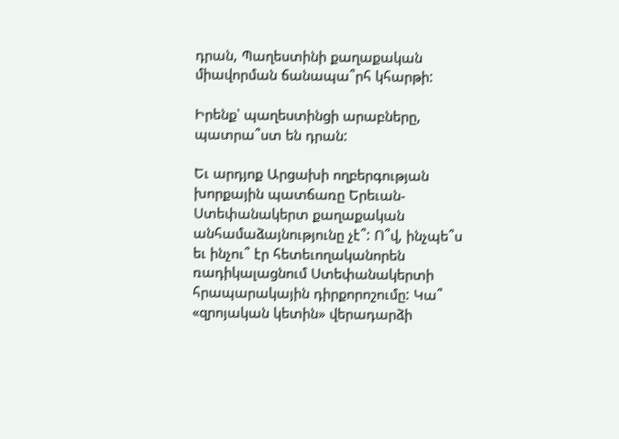դրան, Պաղեստինի քաղաքական միավորման ճանապա՞րհ կհարթի:

Իրենք՝ պաղեստինցի արաբները, պատրա՞ստ են դրան:

Եւ արդյոք Արցախի ողբերգության խորքային պատճառը Երեւան-Ստեփանակերտ քաղաքական անհամաձայնությունը չէ՞: Ո՞վ, ինչպե՞ս եւ ինչու՞ էր հետեւողականորեն ռադիկալացնում Ստեփանակերտի հրապարակային դիրքորոշումը: Կա՞ «զրոյական կետին» վերադարձի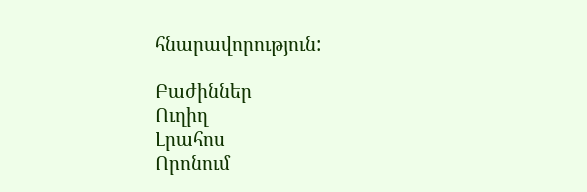հնարավորություն:

Բաժիններ
Ուղիղ
Լրահոս
Որոնում